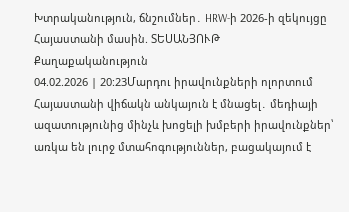Խտրականություն, ճնշումներ․ HRW-ի 2026-ի զեկույցը Հայաստանի մասին. ՏԵՍԱՆՅՈՒԹ
Քաղաքականություն
04.02.2026 | 20:23Մարդու իրավունքների ոլորտում Հայաստանի վիճակն անկայուն է մնացել․ մեդիայի ազատությունից մինչև խոցելի խմբերի իրավունքներ՝ առկա են լուրջ մտահոգություններ, բացակայում է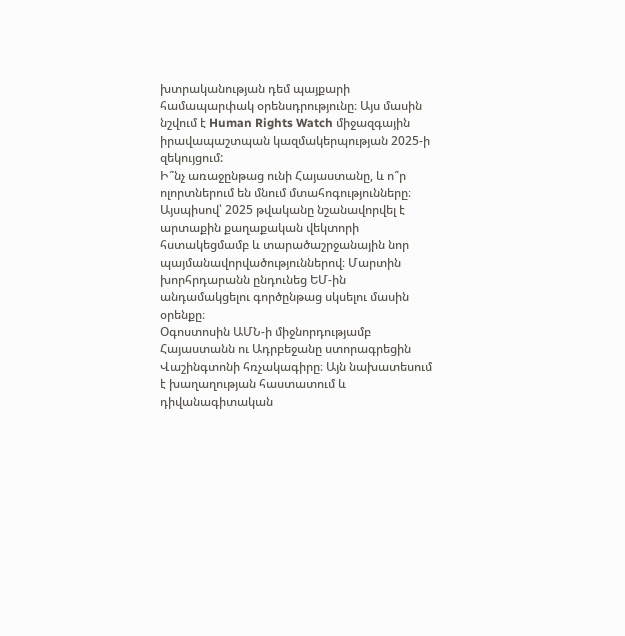խտրականության դեմ պայքարի համապարփակ օրենսդրությունը։ Այս մասին նշվում է Human Rights Watch միջազգային իրավապաշտպան կազմակերպության 2025-ի զեկույցում:
Ի՞նչ առաջընթաց ունի Հայաստանը, և ո՞ր ոլորտներում են մնում մտահոգությունները։
Այսպիսով՝ 2025 թվականը նշանավորվել է արտաքին քաղաքական վեկտորի հստակեցմամբ և տարածաշրջանային նոր պայմանավորվածություններով։ Մարտին խորհրդարանն ընդունեց ԵՄ-ին անդամակցելու գործընթաց սկսելու մասին օրենքը։
Օգոստոսին ԱՄՆ-ի միջնորդությամբ Հայաստանն ու Ադրբեջանը ստորագրեցին Վաշինգտոնի հռչակագիրը։ Այն նախատեսում է խաղաղության հաստատում և դիվանագիտական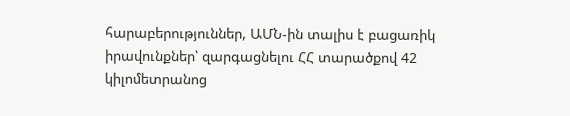հարաբերություններ, ԱՄՆ-ին տալիս է բացառիկ իրավունքներ՝ զարգացնելու ՀՀ տարածքով 42 կիլոմետրանոց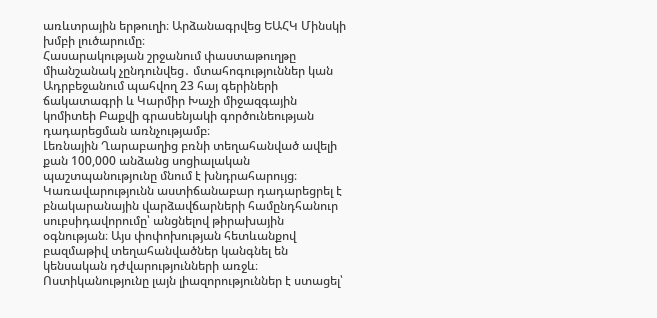առևտրային երթուղի։ Արձանագրվեց ԵԱՀԿ Մինսկի խմբի լուծարումը։
Հասարակության շրջանում փաստաթուղթը միանշանակ չընդունվեց․ մտահոգություններ կան Ադրբեջանում պահվող 23 հայ գերիների ճակատագրի և Կարմիր Խաչի միջազգային կոմիտեի Բաքվի գրասենյակի գործունեության դադարեցման առնչությամբ։
Լեռնային Ղարաբաղից բռնի տեղահանված ավելի քան 100,000 անձանց սոցիալական պաշտպանությունը մնում է խնդրահարույց։ Կառավարությունն աստիճանաբար դադարեցրել է բնակարանային վարձավճարների համընդհանուր սուբսիդավորումը՝ անցնելով թիրախային օգնության։ Այս փոփոխության հետևանքով բազմաթիվ տեղահանվածներ կանգնել են կենսական դժվարությունների առջև։
Ոստիկանությունը լայն լիազորություններ է ստացել՝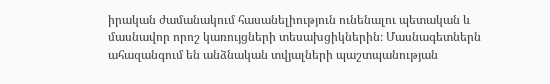իրական ժամանակում հասանելիություն ունենալու պետական և մասնավոր որոշ կառույցների տեսախցիկներին։ Մասնագետներն ահազանգում են անձնական տվյալների պաշտպանության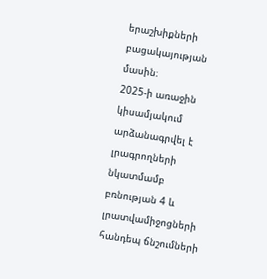երաշխիքների բացակայության մասին։
2025-ի առաջին կիսամյակում արձանագրվել է լրագրողների նկատմամբ բռնության 4 և լրատվամիջոցների հանդեպ ճնշումների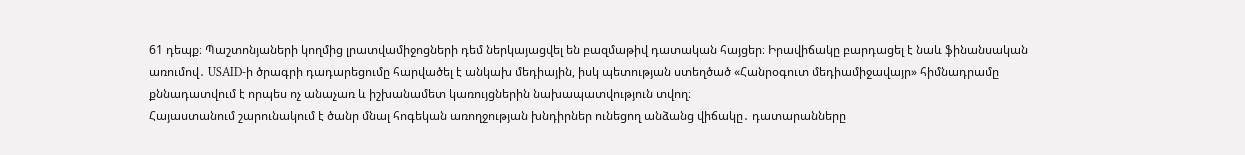61 դեպք։ Պաշտոնյաների կողմից լրատվամիջոցների դեմ ներկայացվել են բազմաթիվ դատական հայցեր։ Իրավիճակը բարդացել է նաև ֆինանսական առումով․ USAID-ի ծրագրի դադարեցումը հարվածել է անկախ մեդիային, իսկ պետության ստեղծած «Հանրօգուտ մեդիամիջավայր» հիմնադրամը քննադատվում է որպես ոչ անաչառ և իշխանամետ կառույցներին նախապատվություն տվող։
Հայաստանում շարունակում է ծանր մնալ հոգեկան առողջության խնդիրներ ունեցող անձանց վիճակը․ դատարանները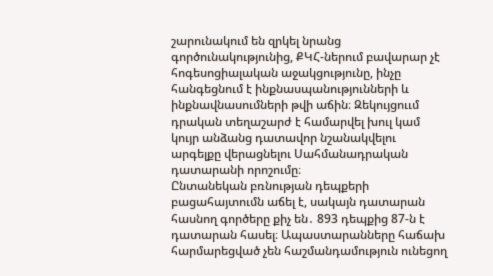շարունակում են զրկել նրանց գործունակությունից, ՔԿՀ-ներում բավարար չէ հոգեսոցիալական աջակցությունը, ինչը հանգեցնում է ինքնասպանությունների և ինքնավնասումների թվի աճին։ Զեկույցոււմ դրական տեղաշարժ է համարվել խուլ կամ կույր անձանց դատավոր նշանակվելու արգելքը վերացնելու Սահմանադրական դատարանի որոշումը։
Ընտանեկան բռնության դեպքերի բացահայտումն աճել է, սակայն դատարան հասնող գործերը քիչ են․ 893 դեպքից 87-ն է դատարան հասել։ Ապաստարանները հաճախ հարմարեցված չեն հաշմանդամություն ունեցող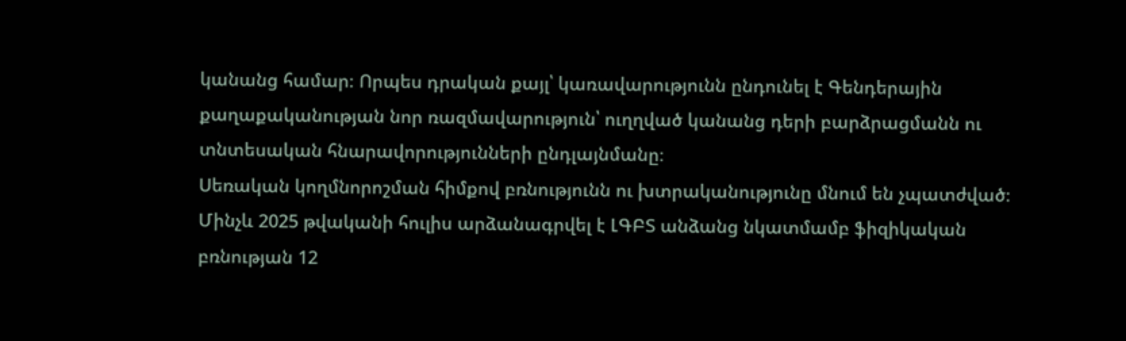կանանց համար։ Որպես դրական քայլ՝ կառավարությունն ընդունել է Գենդերային քաղաքականության նոր ռազմավարություն՝ ուղղված կանանց դերի բարձրացմանն ու տնտեսական հնարավորությունների ընդլայնմանը։
Սեռական կողմնորոշման հիմքով բռնությունն ու խտրականությունը մնում են չպատժված։ Մինչև 2025 թվականի հուլիս արձանագրվել է ԼԳԲՏ անձանց նկատմամբ ֆիզիկական բռնության 12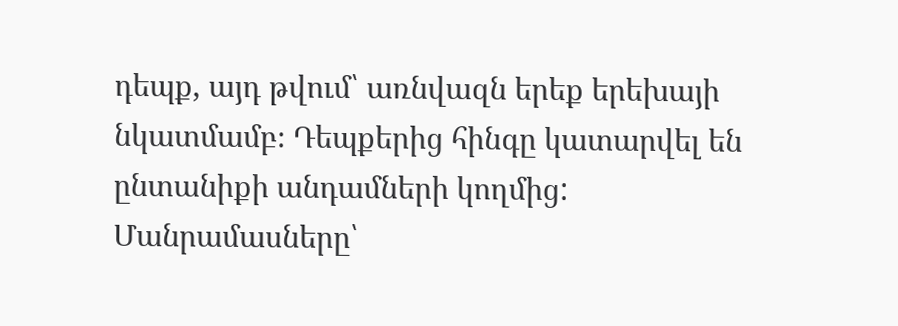դեպք, այդ թվում՝ առնվազն երեք երեխայի նկատմամբ։ Դեպքերից հինգը կատարվել են ընտանիքի անդամների կողմից:
Մանրամասները՝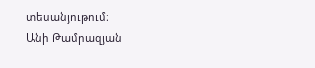տեսանյութում։
Անի Թամրազյան